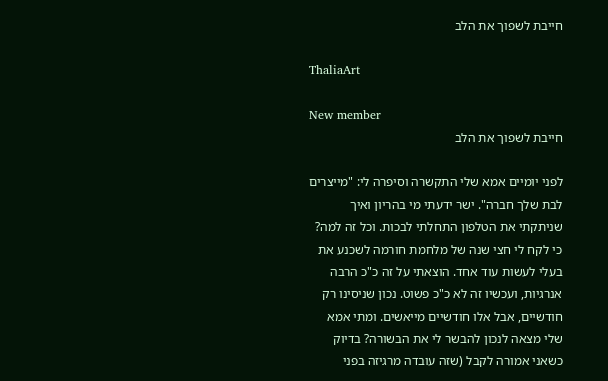חייבת לשפוך את הלב

ThaliaArt

New member
חייבת לשפוך את הלב

לפני יומיים אמא שלי התקשרה וסיפרה לי: "מייצרים לבת שלך חברה". ישר ידעתי מי בהריון ואיך שניתקתי את הטלפון התחלתי לבכות. וכל זה למה? כי לקח לי חצי שנה של מלחמת חורמה לשכנע את בעלי לעשות עוד אחד. הוצאתי על זה כ"כ הרבה אנרגיות, ועכשיו זה לא כ"כ פשוט. נכון שניסינו רק חודשיים, אבל אלו חודשיים מייאשים. ומתי אמא שלי מצאה לנכון להבשר לי את הבשורה? בדיוק כשאני אמורה לקבל (שזה עובדה מרגיזה בפני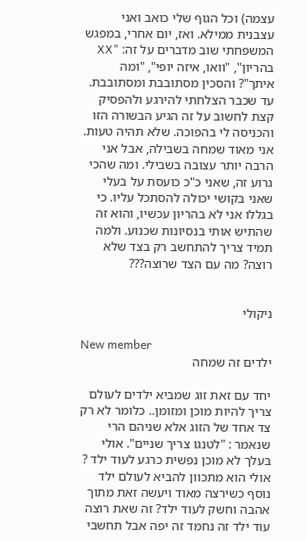עצמה) וכל הגוף שלי כואב ואני עצבנית ממילא. ואז, יום אחרי, במפגש המשפחתי שוב מדברים על זה: "XX בהריון", "וואו, איזה יופי", "ומה איתך"? והסכין מסתובבת ומסתובבת. עד שכבר הצלחתי להירגע ולהפסיק קצת לחשוב על זה הגיע הבשורה הזו והכניסה לי בהפוכה. שלא תהיה טעות. אני מאוד שמחה בשבילה, אבל אני הרבה יותר עצובה בשבילי. ומה שהכי גרוע זה, שאני כ"כ כועסת על בעלי שאני בקושי יכולה להסתכל עליו. כי בגללו אני לא בהריון עכשיו, והוא זה שהתיש אותי בנסיונות שכנוע. ולמה תמיד צריך להתחשב רק בצד שלא רוצה? מה עם הצד שרוצה???


ניקולי

New member
ילדים זה שמחה

יחד עם זאת זוג שמביא ילדים לעולם צריך להיות מוכן ומזומן.. כלומר לא רק צד אחד של הזוג אלא שניהם הרי שנאמר : "לטנגו צריך שניים". אולי בעלך לא מוכן נפשית כרגע לעוד ילד ? אולי הוא מתכוון להביא לעולם ילד נוסף כשירצה מאוד ויעשה זאת מתוך אהבה וחשק לעוד ילד? זה שאת רוצה עוד ילד זה נחמד זה יפה אבל תחשבי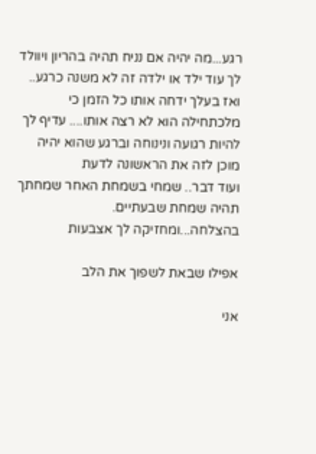רגע...מה יהיה אם נניח תהיה בהריון ויוולד לך עוד ילד או ילדה זה לא משנה כרגע.. ואז בעלך ידחה אותו כל הזמן כי מלכתחילה הוא לא רצה אותו.... עדיף לך להיות רגועה ונינוחה וברגע שהוא יהיה מוכן לזה את הראשונה לדעת
ועוד דבר.. שמחי בשמחת האחר שמחתך תהיה שמחת שבעתיים. בהצלחה...ומחזיקה לך אצבעות

אפילו שבאת לשפוך את הלב

אני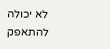לא יכולה להתאפק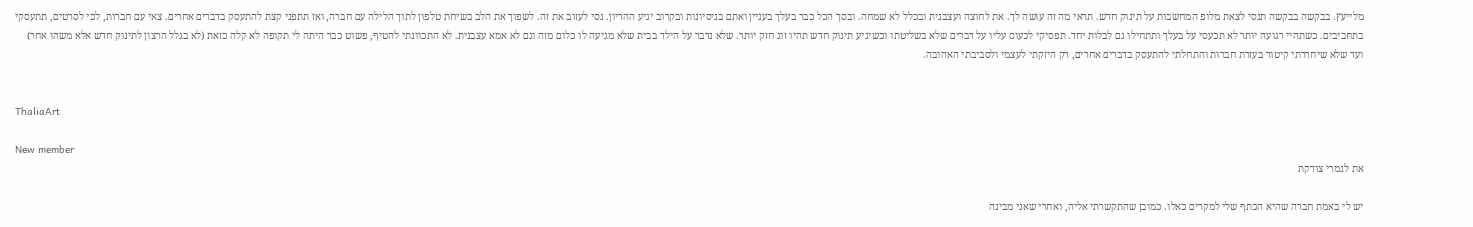מלייעץ. בבקשה בבקשה תנסי לצאת מלופ המחשבות על תינוק חדש. תראי מה זה עושה לך. את לחוצה ועצבנית ובכלל לא שמחה. ובסך הכל כבר בעלך בעניין ואתם בניסיונות ובקרוב יגיע ההריון. נסי לעזוב את זה. לשפוך את הלב בשיחת טלפון לתוך הלילה עם חברה, ואז תתפני קצת להתעסק בדברים אחרים. צאי עם חברות, לכי לסרטים, תתעסקי בתחביבים. כשתהיי רגועה יותר לא תכעסי על בעלך ותתחילו גם לבלות יחד. תפסיקי לכעוס עליו על דברים שלא בשליטתו וכשיגיע תינוק חדש תהיו זוג חזק יותר. שלא נדבר על הילד בבית שלא מגיעה לו כלום מזה וגם לא אמא עצבנית. לא התכוונתי להטיף, פשוט כבר היתה לי תקופה לא קלה כזאת (לא בגלל הרצון לתינוק חדש אלא משהו אחר) ועד שלא שיחררתי קיטור בעזרת חברות והתחלתי להתעסק בדברים אחרים, רק היזקתי לעצמי ולסביבתי האהובה.


ThaliaArt

New member
את לגמרי צודקת

יש לי באמת חברה שהיא הכתף שלי למקרים כאלו. כמובן שהתקשרתי אליה, ואחרי שאני מבינה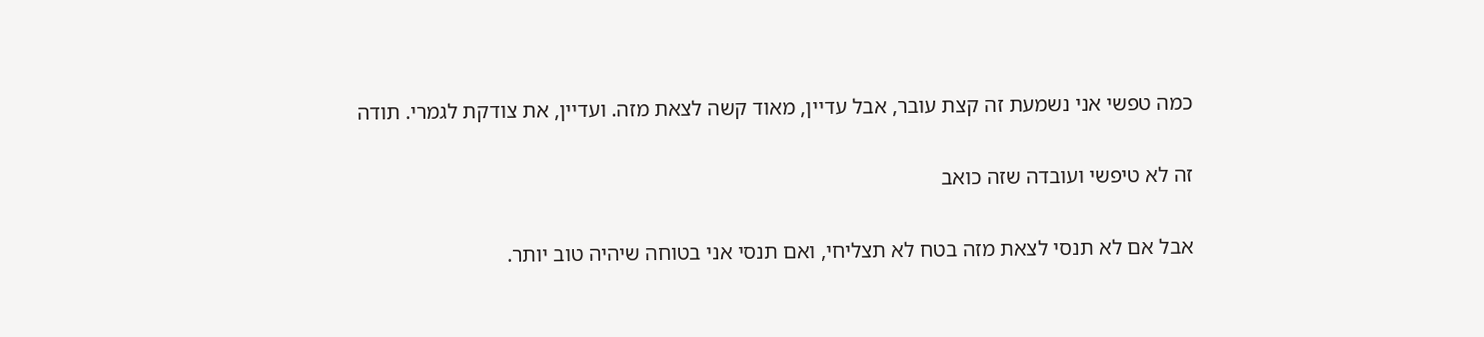כמה טפשי אני נשמעת זה קצת עובר, אבל עדיין, מאוד קשה לצאת מזה. ועדיין, את צודקת לגמרי. תודה

זה לא טיפשי ועובדה שזה כואב

אבל אם לא תנסי לצאת מזה בטח לא תצליחי, ואם תנסי אני בטוחה שיהיה טוב יותר.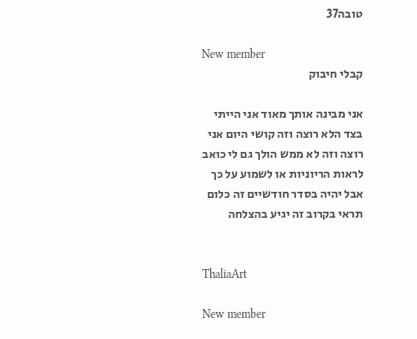טובה37

New member
קבלי חיבוק

אני מבינה אותך מאוד אני הייתי בצד הלא רוצה וזה קושי היום אני רוצה וזה לא ממש הולך גם לי כואב לראות הריוניות או לשמוע על כך אבל יהיה בסדר חודשיים זה כלום תראי בקרוב זה יגיע בהצלחה


ThaliaArt

New member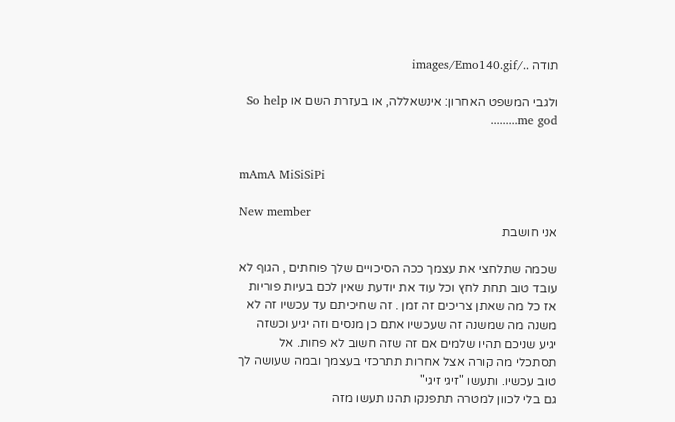תודה ../images/Emo140.gif

ולגבי המשפט האחרון: אינשאללה, או בעזרת השם או So help me god.........


mAmA MiSiSiPi

New member
אני חושבת

שכמה שתלחצי את עצמך ככה הסיכויים שלך פוחתים , הגוף לא עובד טוב תחת לחץ וכל עוד את יודעת שאין לכם בעיות פוריות אז כל מה שאתן צריכים זה זמן . זה שחיכיתם עד עכשיו זה לא משנה מה שמשנה זה שעכשיו אתם כן מנסים וזה יגיע וכשזה יגיע שניכם תהיו שלמים אם זה שזה חשוב לא פחות. אל תסתכלי מה קורה אצל אחרות תתרכזי בעצמך ובמה שעושה לך טוב עכשיו. ותעשו "זיגי זיגי"
גם בלי לכוון למטרה תתפנקו תהנו תעשו מזה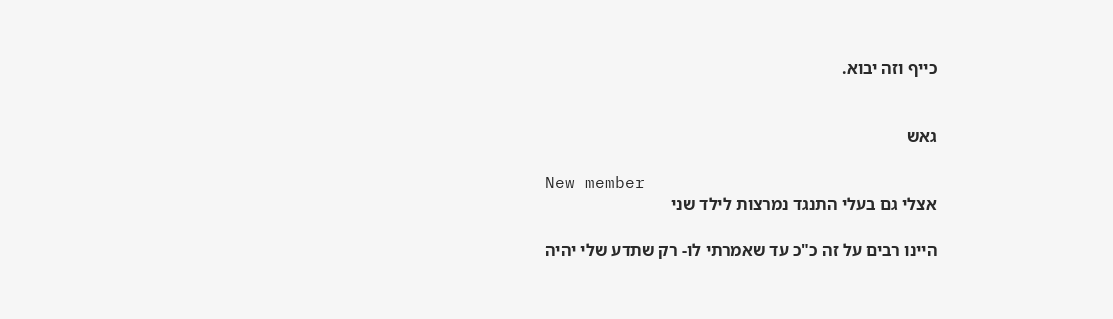כייף וזה יבוא.


גאש

New member
אצלי גם בעלי התנגד נמרצות לילד שני

היינו רבים על זה כ"כ עד שאמרתי לו- רק שתדע שלי יהיה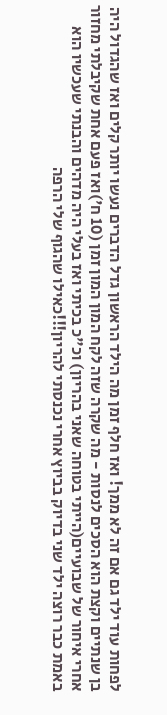לפחות עוד ילד גם אם זה לא ממך! ואז חלף זמן מה הילד הראשון גדל הדברים נעשו יותר קלים ואז שהגדול היה בן שנתיים וקצת הוא הסכים לנסות - מה שקרה שזה לקח המון המון זמן (10 ח')ואז פעם אחת שקיבלתי מחזור אחרי איחור של שבועיים(הייתי בטוחה שאני בהריון) וכ"כ בכיתי ואז בעלי היה מדהים והבנתי שעכשיו הוא באמת כבר רוצה ילד שני בדיוק בביוץ אחרי נכנסתי להריון!!!כאילו שהגוף שלי הרפה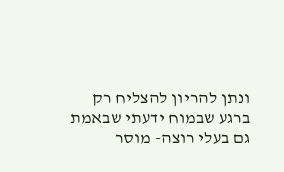ונתן להריון להצליח רק ברגע שבמוח ידעתי שבאמת גם בעלי רוצה- מוסר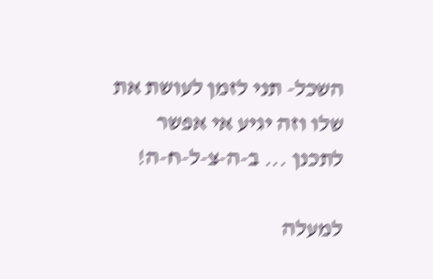השכל- תני לזמן לעושת את שלו וזה יגיע אי אפשר לתכנן ... ב-ה-צ-ל-ח-ה!

למעלה